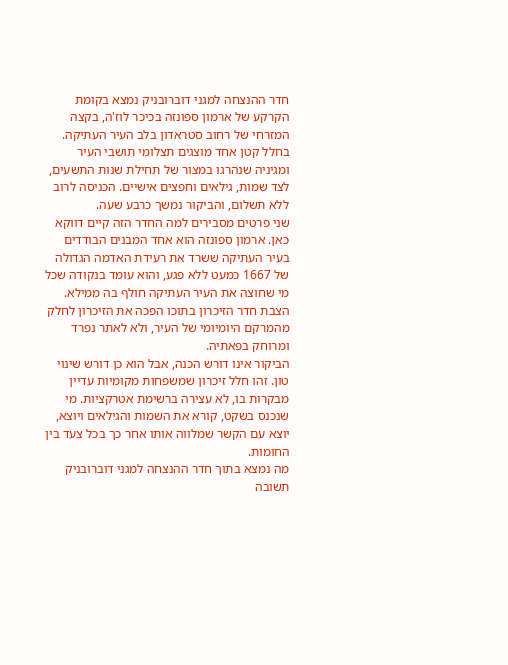חדר ההנצחה למגני דוברובניק נמצא בקומת הקרקע של ארמון ספונזה בכיכר לוז'ה, בקצה המזרחי של רחוב סטראדון בלב העיר העתיקה. בחלל קטן אחד מוצגים תצלומי תושבי העיר ומגיניה שנהרגו במצור של תחילת שנות התשעים, לצד שמות, גילאים וחפצים אישיים. הכניסה לרוב ללא תשלום, והביקור נמשך כרבע שעה.
שני פרטים מסבירים למה החדר הזה קיים דווקא כאן. ארמון ספונזה הוא אחד המבנים הבודדים בעיר העתיקה ששרד את רעידת האדמה הגדולה של 1667 כמעט ללא פגע, והוא עומד בנקודה שכל מי שחוצה את העיר העתיקה חולף בה ממילא. הצבת חדר הזיכרון בתוכו הפכה את הזיכרון לחלק מהמרקם היומיומי של העיר, ולא לאתר נפרד ומרוחק בפאתיה.
הביקור אינו דורש הכנה, אבל הוא כן דורש שינוי טון. זהו חלל זיכרון שמשפחות מקומיות עדיין מבקרות בו, לא עצירה ברשימת אטרקציות. מי שנכנס בשקט, קורא את השמות והגילאים ויוצא, יוצא עם הקשר שמלווה אותו אחר כך בכל צעד בין החומות.
מה נמצא בתוך חדר ההנצחה למגני דוברובניק
תשובה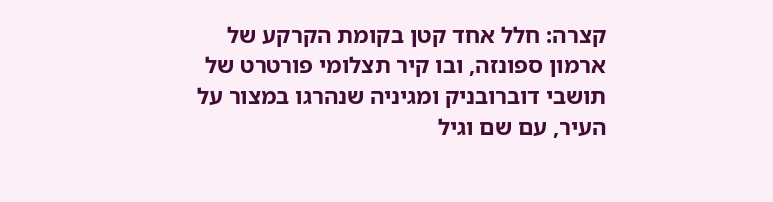קצרה: חלל אחד קטן בקומת הקרקע של ארמון ספונזה, ובו קיר תצלומי פורטרט של תושבי דוברובניק ומגיניה שנהרגו במצור על העיר, עם שם וגיל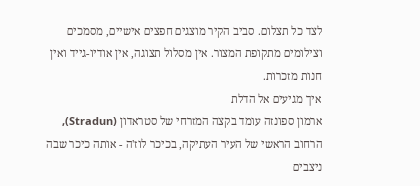לצד כל תצלום. סביב הקיר מוצגים חפצים אישיים, מסמכים וצילומים מתקופת המצור. אין מסלול תצוגה, אין אודיו-גייד ואין חנות מזכרות.
איך מגיעים אל הדלת
ארמון ספונזה עומד בקצה המזרחי של סטראדון (Stradun), הרחוב הראשי של העיר העתיקה, בכיכר לוז'ה - אותה כיכר שבה ניצבים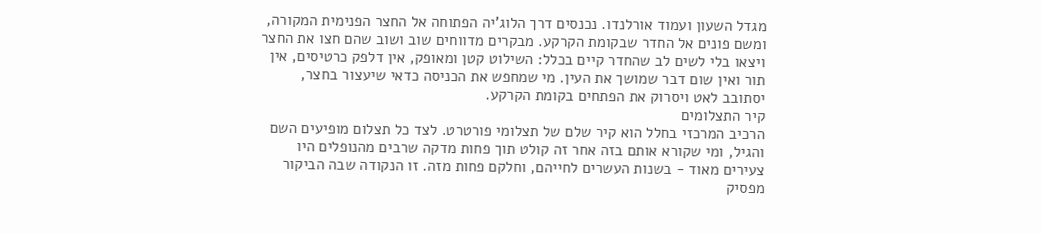מגדל השעון ועמוד אורלנדו. נכנסים דרך הלוג'יה הפתוחה אל החצר הפנימית המקורה, ומשם פונים אל החדר שבקומת הקרקע. מבקרים מדווחים שוב ושוב שהם חצו את החצר ויצאו בלי לשים לב שהחדר קיים בכלל: השילוט קטן ומאופק, אין דלפק כרטיסים, אין תור ואין שום דבר שמושך את העין. מי שמחפש את הכניסה כדאי שיעצור בחצר, יסתובב לאט ויסרוק את הפתחים בקומת הקרקע.
קיר התצלומים
הרכיב המרכזי בחלל הוא קיר שלם של תצלומי פורטרט. לצד כל תצלום מופיעים השם והגיל, ומי שקורא אותם בזה אחר זה קולט תוך פחות מדקה שרבים מהנופלים היו צעירים מאוד - בשנות העשרים לחייהם, וחלקם פחות מזה. זו הנקודה שבה הביקור מפסיק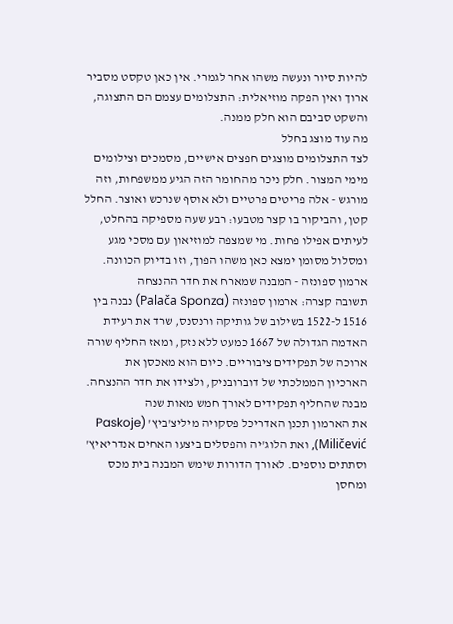להיות סיור ונעשה משהו אחר לגמרי. אין כאן טקסט מסביר ארוך ואין הפקה מוזיאלית: התצלומים עצמם הם התצוגה, והשקט סביבם הוא חלק ממנה.
מה עוד מוצג בחלל
לצד התצלומים מוצגים חפצים אישיים, מסמכים וצילומים מימי המצור. חלק ניכר מהחומר הזה הגיע ממשפחות, וזה מורגש - אלה פריטים פרטיים ולא אוסף שנרכש ואוצר. החלל קטן, והביקור בו קצר מטבעו: רבע שעה מספיקה בהחלט, לעיתים אפילו פחות. מי שמצפה למוזיאון עם מסכי מגע ומסלול מסומן ימצא כאן משהו הפוך, וזו בדיוק הכוונה.
ארמון ספונזה - המבנה שמארח את חדר ההנצחה
תשובה קצרה: ארמון ספונזה (Palača Sponza) נבנה בין 1516 ל-1522 בשילוב של גותיקה ורנסנס, שרד את רעידת האדמה הגדולה של 1667 כמעט ללא נזק, ומאז החליף שורה ארוכה של תפקידים ציבוריים. כיום הוא מאכסן את הארכיון הממלכתי של דוברובניק, ולצידו את חדר ההנצחה.
מבנה שהחליף תפקידים לאורך חמש מאות שנה
את הארמון תכנן האדריכל פסקויה מיליצ'ביץ' (Paskoje Miličević), ואת הלוג'יה והפסלים ביצעו האחים אנדריאיץ' וסתתים נוספים. לאורך הדורות שימש המבנה בית מכס ומחסן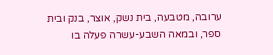ערובה, מטבעה, בית נשק, אוצר, בנק ובית ספר, ובמאה השבע-עשרה פעלה בו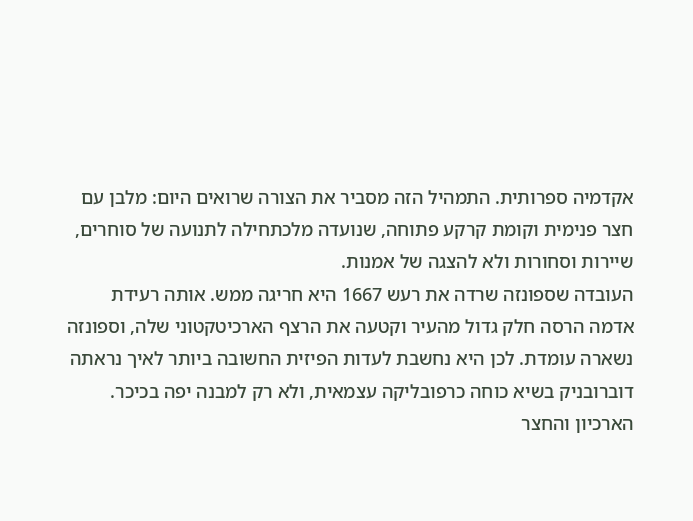אקדמיה ספרותית. התמהיל הזה מסביר את הצורה שרואים היום: מלבן עם חצר פנימית וקומת קרקע פתוחה, שנועדה מלכתחילה לתנועה של סוחרים, שיירות וסחורות ולא להצגה של אמנות.
העובדה שספונזה שרדה את רעש 1667 היא חריגה ממש. אותה רעידת אדמה הרסה חלק גדול מהעיר וקטעה את הרצף הארכיטקטוני שלה, וספונזה נשארה עומדת. לכן היא נחשבת לעדות הפיזית החשובה ביותר לאיך נראתה דוברובניק בשיא כוחה כרפובליקה עצמאית, ולא רק למבנה יפה בכיכר.
הארכיון והחצר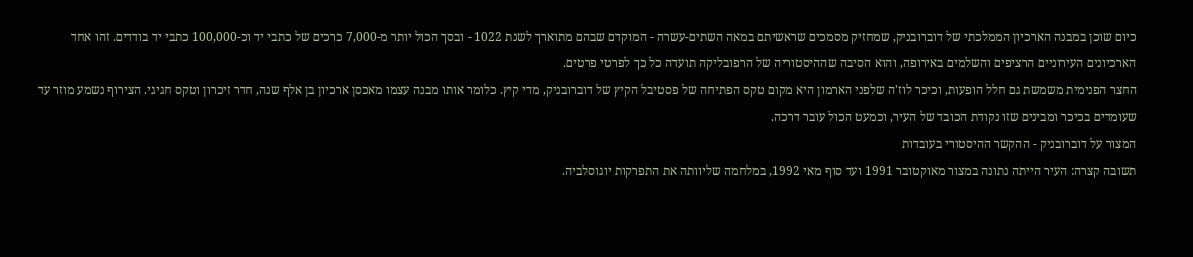כיום שוכן במבנה הארכיון הממלכתי של דוברובניק, שמחזיק מסמכים שראשיתם במאה השתים-עשרה - המוקדם שבהם מתוארך לשנת 1022 - ובסך הכול יותר מ-7,000 כרכים של כתבי יד וכ-100,000 כתבי יד בודדים. זהו אחד הארכיונים העירוניים הרציפים והשלמים באירופה, והוא הסיבה שההיסטוריה של הרפובליקה תועדה כל כך לפרטי פרטים.
החצר הפנימית משמשת גם חלל הופעות, וכיכר לוז'ה שלפני הארמון היא מקום טקס הפתיחה של פסטיבל הקיץ של דוברובניק, מדי קיץ. כלומר אותו מבנה עצמו מאכסן ארכיון בן אלף שנה, חדר זיכרון וטקס חגיגי. הצירוף נשמע מוזר עד שעומדים בכיכר ומבינים שזו נקודת הכובד של העיר, וכמעט הכול עובר דרכה.
המצור על דוברובניק - ההקשר ההיסטורי בעובדות
תשובה קצרה: העיר הייתה נתונה במצור מאוקטובר 1991 ועד סוף מאי 1992, במלחמה שליוותה את התפרקות יוגוסלביה.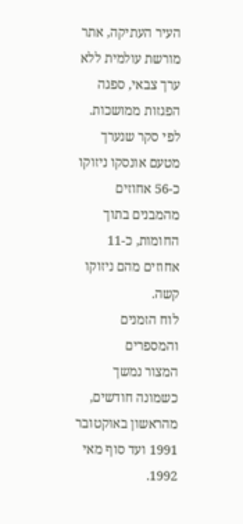העיר העתיקה, אתר מורשת עולמית ללא ערך צבאי, ספגה הפגזות ממושכות. לפי סקר שנערך מטעם אונסקו ניזוקו כ-56 אחוזים מהמבנים בתוך החומות, כ-11 אחוזים מהם ניזוקו קשה.
לוח הזמנים והמספרים
המצור נמשך כשמונה חודשים, מהראשון באוקטובר 1991 ועד סוף מאי 1992.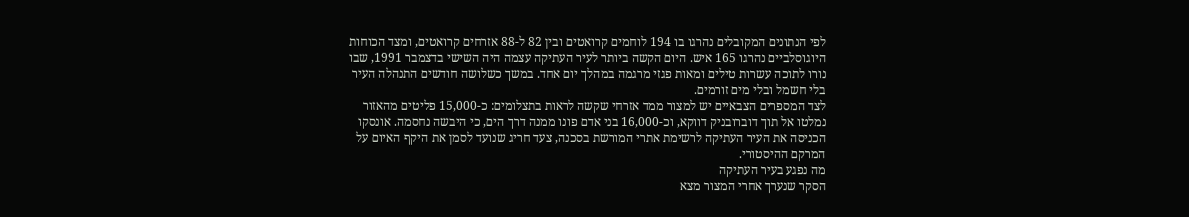לפי הנתונים המקובלים נהרגו בו 194 לוחמים קרואטים ובין 82 ל-88 אזרחים קרואטים, ומצד הכוחות היוגוסלביים נהרגו 165 איש. היום הקשה ביותר לעיר העתיקה עצמה היה השישי בדצמבר 1991, שבו נורו לתוכה עשרות טילים ומאות פגזי מרגמה במהלך יום אחד. במשך כשלושה חודשים התנהלה העיר בלי חשמל ובלי מים זורמים.
לצד המספרים הצבאיים יש למצור ממד אזרחי שקשה לראות בתצלומים: כ-15,000 פליטים מהאזור נמלטו אל תוך דוברובניק דווקא, וכ-16,000 בני אדם פונו ממנה דרך הים, כי היבשה נחסמה. אונסקו הכניסה את העיר העתיקה לרשימת אתרי המורשת בסכנה, צעד חריג שנועד לסמן את היקף האיום על המרקם ההיסטורי.
מה נפגע בעיר העתיקה
הסקר שנערך אחרי המצור מצא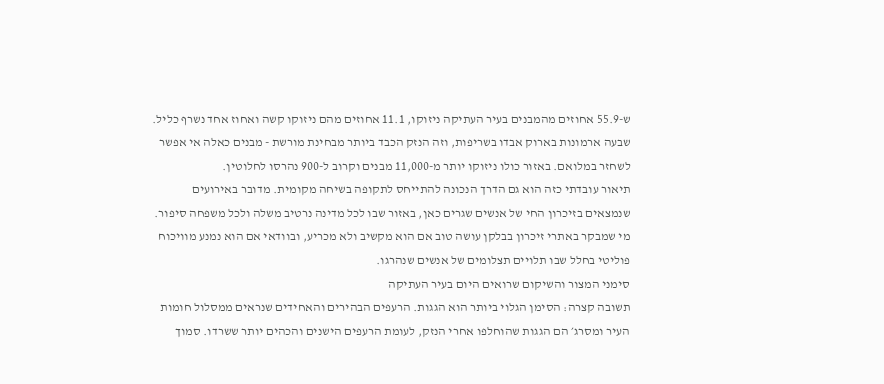ש-55.9 אחוזים מהמבנים בעיר העתיקה ניזוקו, 11.1 אחוזים מהם ניזוקו קשה ואחוז אחד נשרף כליל. שבעה ארמונות בארוק אבדו בשריפות, וזה הנזק הכבד ביותר מבחינת מורשת - מבנים כאלה אי אפשר לשחזר במלואם. באזור כולו ניזוקו יותר מ-11,000 מבנים וקרוב ל-900 נהרסו לחלוטין.
תיאור עובדתי כזה הוא גם הדרך הנכונה להתייחס לתקופה בשיחה מקומית. מדובר באירועים שנמצאים בזיכרון החי של אנשים שגרים כאן, באזור שבו לכל מדינה נרטיב משלה ולכל משפחה סיפור. מי שמבקר באתרי זיכרון בבלקן עושה טוב אם הוא מקשיב ולא מכריע, ובוודאי אם הוא נמנע מוויכוח פוליטי בחלל שבו תלויים תצלומים של אנשים שנהרגו.
סימני המצור והשיקום שרואים היום בעיר העתיקה
תשובה קצרה: הסימן הגלוי ביותר הוא הגגות. הרעפים הבהירים והאחידים שנראים ממסלול חומות העיר ומסרג׳ הם הגגות שהוחלפו אחרי הנזק, לעומת הרעפים הישנים והכהים יותר ששרדו. סמוך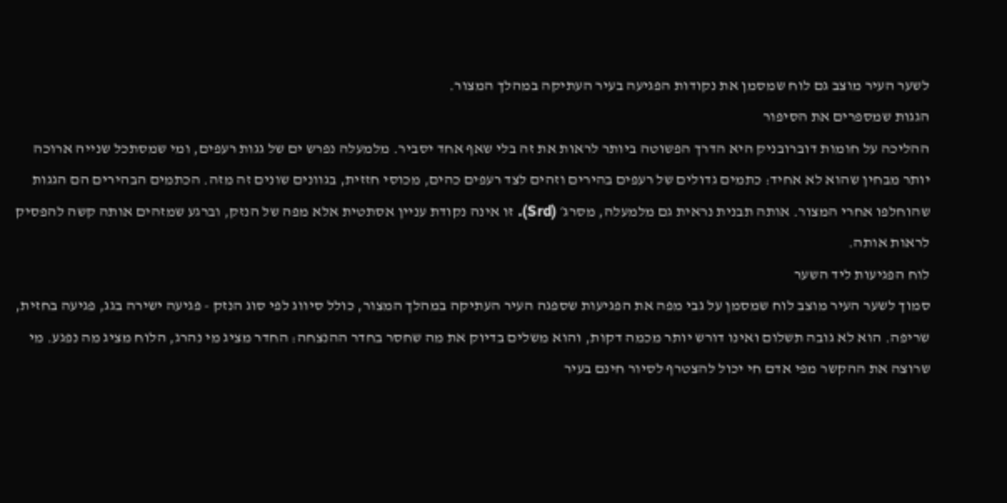לשער העיר מוצב גם לוח שמסמן את נקודות הפגיעה בעיר העתיקה במהלך המצור.
הגגות שמספרים את הסיפור
ההליכה על חומות דוברובניק היא הדרך הפשוטה ביותר לראות את זה בלי שאף אחד יסביר. מלמעלה נפרש ים של גגות רעפים, ומי שמסתכל שנייה ארוכה יותר מבחין שהוא לא אחיד: כתמים גדולים של רעפים בהירים וזהים לצד רעפים כהים, מכוסי חזזית, בגוונים שונים זה מזה. הכתמים הבהירים הם הגגות שהוחלפו אחרי המצור. אותה תבנית נראית גם מלמעלה, מסרג׳ (Srd). זו אינה נקודת עניין אסתטית אלא מפה של הנזק, וברגע שמזהים אותה קשה להפסיק לראות אותה.
לוח הפגיעות ליד השער
סמוך לשער העיר מוצב לוח שמסמן על גבי מפה את הפגיעות שספגה העיר העתיקה במהלך המצור, כולל סיווג לפי סוג הנזק - פגיעה ישירה בגג, פגיעה בחזית, שריפה. הוא לא גובה תשלום ואינו דורש יותר מכמה דקות, והוא משלים בדיוק את מה שחסר בחדר ההנצחה: החדר מציג מי נהרג, הלוח מציג מה נפגע. מי שרוצה את ההקשר מפי אדם חי יכול להצטרף לסיור חינם בעיר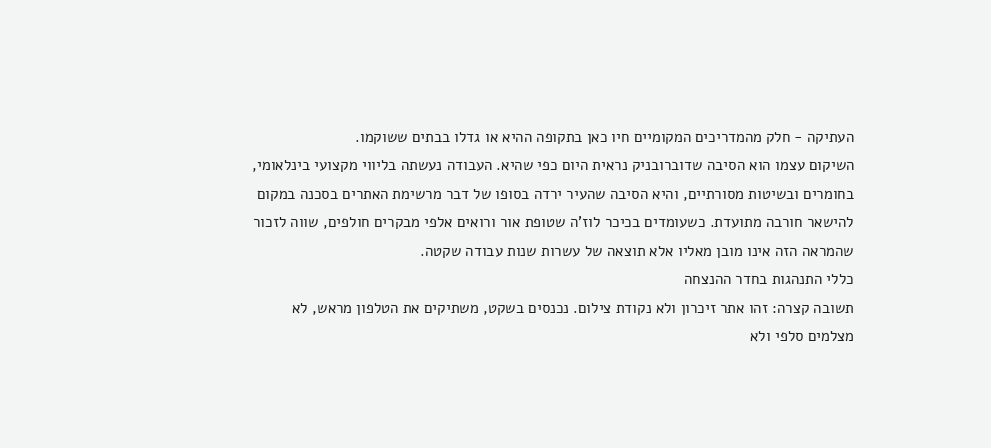העתיקה - חלק מהמדריכים המקומיים חיו כאן בתקופה ההיא או גדלו בבתים ששוקמו.
השיקום עצמו הוא הסיבה שדוברובניק נראית היום כפי שהיא. העבודה נעשתה בליווי מקצועי בינלאומי, בחומרים ובשיטות מסורתיים, והיא הסיבה שהעיר ירדה בסופו של דבר מרשימת האתרים בסכנה במקום להישאר חורבה מתועדת. כשעומדים בכיכר לוז'ה שטופת אור ורואים אלפי מבקרים חולפים, שווה לזכור שהמראה הזה אינו מובן מאליו אלא תוצאה של עשרות שנות עבודה שקטה.
כללי התנהגות בחדר ההנצחה
תשובה קצרה: זהו אתר זיכרון ולא נקודת צילום. נכנסים בשקט, משתיקים את הטלפון מראש, לא מצלמים סלפי ולא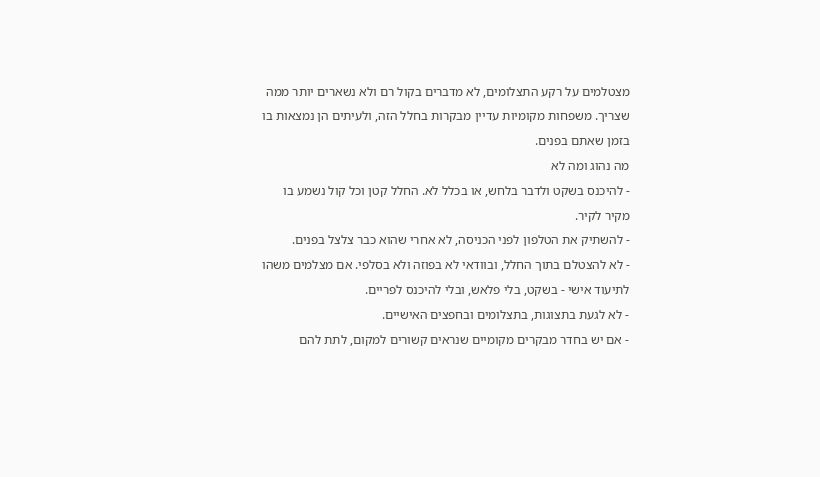מצטלמים על רקע התצלומים, לא מדברים בקול רם ולא נשארים יותר ממה שצריך. משפחות מקומיות עדיין מבקרות בחלל הזה, ולעיתים הן נמצאות בו בזמן שאתם בפנים.
מה נהוג ומה לא
- להיכנס בשקט ולדבר בלחש, או בכלל לא. החלל קטן וכל קול נשמע בו מקיר לקיר.
- להשתיק את הטלפון לפני הכניסה, לא אחרי שהוא כבר צלצל בפנים.
- לא להצטלם בתוך החלל, ובוודאי לא בפוזה ולא בסלפי. אם מצלמים משהו לתיעוד אישי - בשקט, בלי פלאש, ובלי להיכנס לפריים.
- לא לגעת בתצוגות, בתצלומים ובחפצים האישיים.
- אם יש בחדר מבקרים מקומיים שנראים קשורים למקום, לתת להם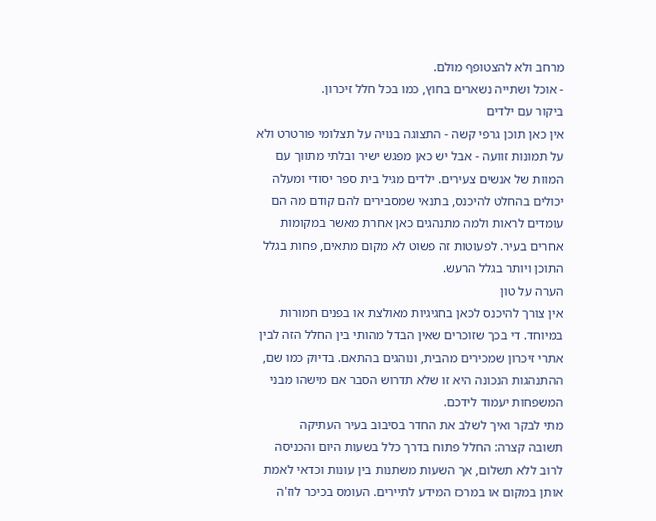מרחב ולא להצטופף מולם.
- אוכל ושתייה נשארים בחוץ, כמו בכל חלל זיכרון.
ביקור עם ילדים
אין כאן תוכן גרפי קשה - התצוגה בנויה על תצלומי פורטרט ולא על תמונות זוועה - אבל יש כאן מפגש ישיר ובלתי מתווך עם המוות של אנשים צעירים. ילדים מגיל בית ספר יסודי ומעלה יכולים בהחלט להיכנס, בתנאי שמסבירים להם קודם מה הם עומדים לראות ולמה מתנהגים כאן אחרת מאשר במקומות אחרים בעיר. לפעוטות זה פשוט לא מקום מתאים, פחות בגלל התוכן ויותר בגלל הרעש.
הערה על טון
אין צורך להיכנס לכאן בחגיגיות מאולצת או בפנים חמורות במיוחד. די בכך שזוכרים שאין הבדל מהותי בין החלל הזה לבין אתרי זיכרון שמכירים מהבית, ונוהגים בהתאם. בדיוק כמו שם, ההתנהגות הנכונה היא זו שלא תדרוש הסבר אם מישהו מבני המשפחות יעמוד לידכם.
מתי לבקר ואיך לשלב את החדר בסיבוב בעיר העתיקה
תשובה קצרה: החלל פתוח בדרך כלל בשעות היום והכניסה לרוב ללא תשלום, אך השעות משתנות בין עונות וכדאי לאמת אותן במקום או במרכז המידע לתיירים. העומס בכיכר לוז'ה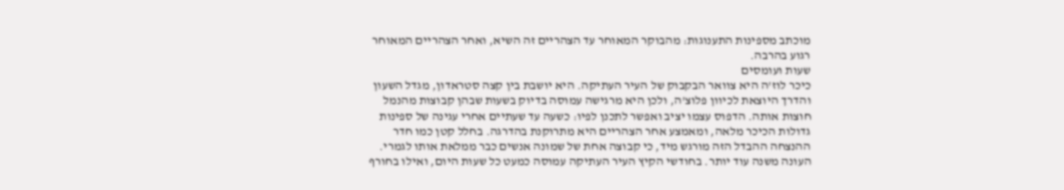מוכתב מספינות התענוגות: מהבוקר המאוחר עד הצהריים זה השיא, ואחר הצהריים המאוחר רגוע בהרבה.
שעות ועומסים
כיכר לוז'ה היא צוואר הבקבוק של העיר העתיקה. היא יושבת בין קצה סטראדון, מגדל השעון והדרך היוצאת לכיוון פלוצ'ה, ולכן היא מרגישה עמוסה בדיוק בשעות שבהן קבוצות מהנמל חוצות אותה. הדפוס עצמו יציב ואפשר לתכנן לפיו: כשעה עד שעתיים אחרי עגינה של ספינות גדולות הכיכר מלאה, ומאמצע אחר הצהריים היא מתרוקנת בהדרגה. בחלל קטן כמו חדר ההנצחה ההבדל הזה מורגש מיד, כי קבוצה אחת של שמונה אנשים כבר ממלאת אותו לגמרי.
העונה משנה עוד יותר. בחודשי הקיץ העיר העתיקה עמוסה כמעט כל שעות היום, ואילו בחורף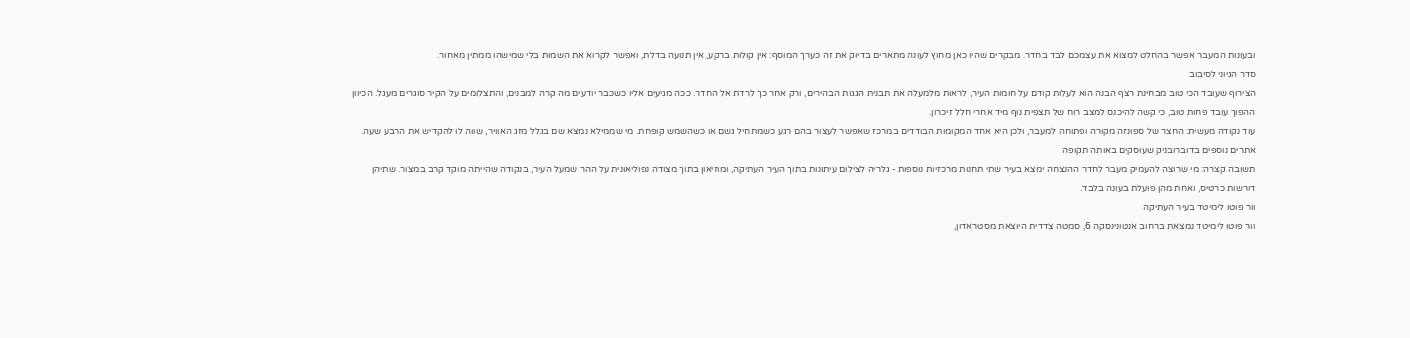ובעונות המעבר אפשר בהחלט למצוא את עצמכם לבד בחדר. מבקרים שהיו כאן מחוץ לעונה מתארים בדיוק את זה כערך המוסף: אין קולות ברקע, אין תנועה בדלת, ואפשר לקרוא את השמות בלי שמישהו ממתין מאחור.
סדר הגיוני לסיבוב
הצירוף שעובד הכי טוב מבחינת רצף הבנה הוא לעלות קודם על חומות העיר, לראות מלמעלה את תבנית הגגות הבהירים, ורק אחר כך לרדת אל החדר. ככה מגיעים אליו כשכבר יודעים מה קרה למבנים, והתצלומים על הקיר סוגרים מעגל. הכיוון ההפוך עובד פחות טוב, כי קשה להיכנס למצב רוח של תצפית נוף מיד אחרי חלל זיכרון.
עוד נקודה מעשית: החצר של ספונזה מקורה ופתוחה למעבר, ולכן היא אחד המקומות הבודדים במרכז שאפשר לעצור בהם רגע כשמתחיל גשם או כשהשמש קופחת. מי שממילא נמצא שם בגלל מזג האוויר, שווה לו להקדיש את הרבע שעה.
אתרים נוספים בדוברובניק שעוסקים באותה תקופה
תשובה קצרה: מי שרוצה להעמיק מעבר לחדר ההנצחה ימצא בעיר שתי תחנות מרכזיות נוספות - גלריה לצילום עיתונות בתוך העיר העתיקה, ומוזיאון בתוך מצודה נפוליאונית על ההר שמעל העיר, בנקודה שהייתה מוקד קרב במצור. שתיהן דורשות כרטיס, ואחת מהן פועלת בעונה בלבד.
וור פוטו לימיטד בעיר העתיקה
וור פוטו לימיטד נמצאת ברחוב אנטונינסקה 6, סמטה צדדית היוצאת מסטראדון,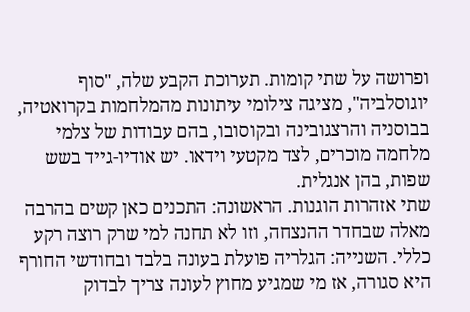ופרושה על שתי קומות. תערוכת הקבע שלה, "סוף יוגוסלביה", מציגה צילומי עיתונות מהמלחמות בקרואטיה, בבוסניה והרצגובינה ובקוסובו, בהם עבודות של צלמי מלחמה מוכרים, לצד מקטעי וידאו. יש אודיו-גייד בשש שפות, בהן אנגלית.
שתי אזהרות הוגנות. הראשונה: התכנים כאן קשים בהרבה מאלה שבחדר ההנצחה, וזו לא תחנה למי שרק רוצה רקע כללי. השנייה: הגלריה פועלת בעונה בלבד ובחודשי החורף היא סגורה, אז מי שמגיע מחוץ לעונה צריך לבדוק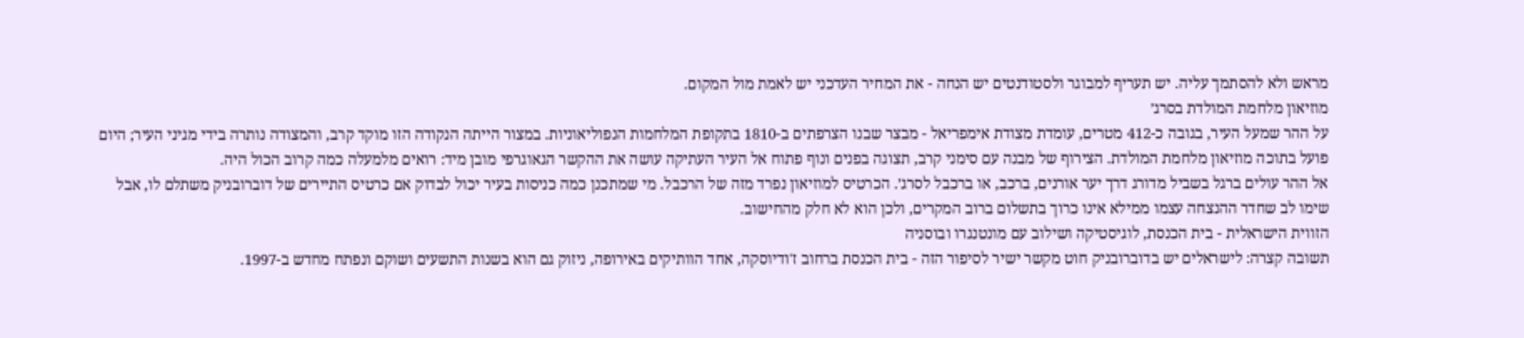מראש ולא להסתמך עליה. יש תעריף למבוגר ולסטודנטים יש הנחה - את המחיר העדכני יש לאמת מול המקום.
מוזיאון מלחמת המולדת בסרג׳
על ההר שמעל העיר, בגובה כ-412 מטרים, עומדת מצודת אימפריאל - מבצר שבנו הצרפתים ב-1810 בתקופת המלחמות הנפוליאוניות. במצור הייתה הנקודה הזו מוקד קרב, והמצודה נותרה בידי מגיני העיר; היום פועל בתוכה מוזיאון מלחמת המולדת. הצירוף של מבנה עם סימני קרב, תצוגה בפנים ונוף פתוח אל העיר העתיקה עושה את ההקשר הגאוגרפי מובן מיד: רואים מלמעלה כמה קרוב הכול היה.
אל ההר עולים ברגל בשביל מדורג דרך יער אורנים, ברכב, או ברכבל לסרג׳. הכרטיס למוזיאון נפרד מזה של הרכבל. מי שמתכנן כמה כניסות בעיר יכול לבדוק אם כרטיס התיירים של דוברובניק משתלם לו, אבל שימו לב שחדר ההנצחה עצמו ממילא אינו כרוך בתשלום ברוב המקרים, ולכן הוא לא חלק מהחישוב.
הזווית הישראלית - בית הכנסת, לוגיסטיקה ושילוב עם מונטנגרו ובוסניה
תשובה קצרה: לישראלים יש בדוברובניק חוט מקשר ישיר לסיפור הזה - בית הכנסת ברחוב ז'ודיוסקה, אחד הוותיקים באירופה, ניזוק גם הוא בשנות התשעים ושוקם ונפתח מחדש ב-1997.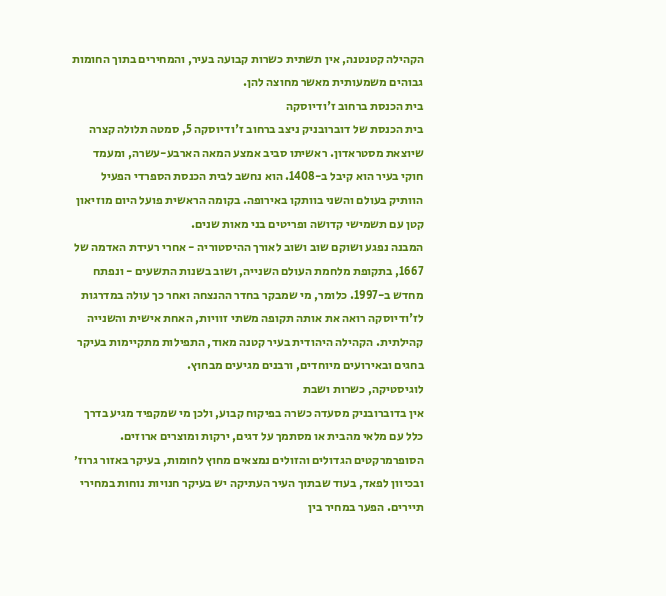הקהילה קטנטנה, אין תשתית כשרות קבועה בעיר, והמחירים בתוך החומות גבוהים משמעותית מאשר מחוצה להן.
בית הכנסת ברחוב ז'ודיוסקה
בית הכנסת של דוברובניק ניצב ברחוב ז'ודיוסקה 5, סמטה תלולה קצרה שיוצאת מסטראדון. ראשיתו סביב אמצע המאה הארבע-עשרה, ומעמד חוקי בעיר הוא קיבל ב-1408. הוא נחשב לבית הכנסת הספרדי הפעיל הוותיק בעולם והשני בוותקו באירופה. בקומה הראשית פועל היום מוזיאון קטן עם תשמישי קדושה ופריטים בני מאות שנים.
המבנה נפגע ושוקם שוב ושוב לאורך ההיסטוריה - אחרי רעידת האדמה של 1667, בתקופת מלחמת העולם השנייה, ושוב בשנות התשעים - ונפתח מחדש ב-1997. כלומר, מי שמבקר בחדר ההנצחה ואחר כך עולה במדרגות לז'ודיוסקה רואה את אותה תקופה משתי זוויות, האחת אישית והשנייה קהילתית. הקהילה היהודית בעיר קטנה מאוד, התפילות מתקיימות בעיקר בחגים ובאירועים מיוחדים, ורבנים מגיעים מבחוץ.
לוגיסטיקה, כשרות ושבת
אין בדוברובניק מסעדה כשרה בפיקוח קבוע, ולכן מי שמקפיד מגיע בדרך כלל עם מלאי מהבית או מסתמך על דגים, ירקות ומוצרים ארוזים. הסופרמרקטים הגדולים והזולים נמצאים מחוץ לחומות, בעיקר באזור גרוז׳ ובכיוון לפאד, בעוד שבתוך העיר העתיקה יש בעיקר חנויות נוחות במחירי תיירים. הפער במחיר בין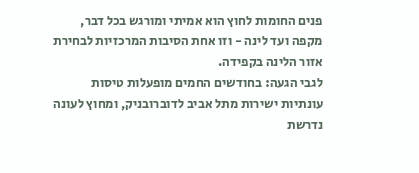פנים החומות לחוץ הוא אמיתי ומורגש בכל דבר, מקפה ועד לינה - וזו אחת הסיבות המרכזיות לבחירת אזור הלינה בקפידה.
לגבי הגעה: בחודשים החמים מופעלות טיסות עונתיות ישירות מתל אביב לדוברובניק, ומחוץ לעונה נדרשת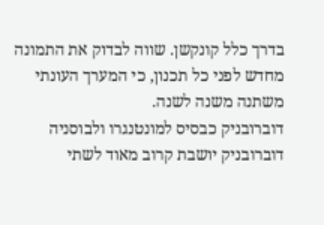בדרך כלל קונקשן. שווה לבדוק את התמונה מחדש לפני כל תכנון, כי המערך העונתי משתנה משנה לשנה.
דוברובניק כבסיס למונטנגרו ולבוסניה
דוברובניק יושבת קרוב מאוד לשתי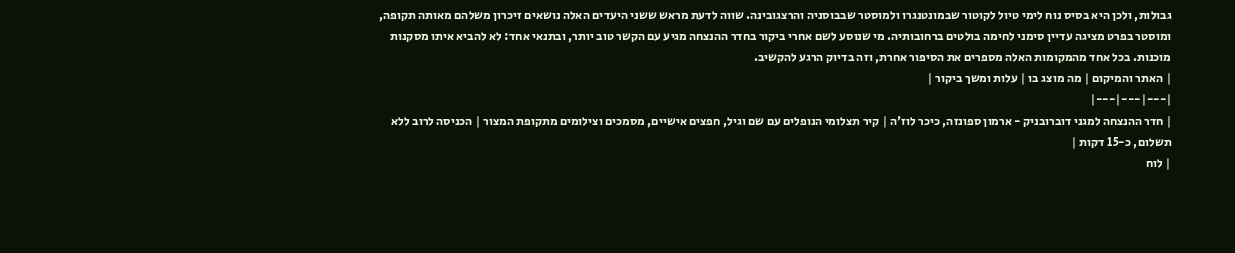גבולות, ולכן היא בסיס נוח לימי טיול לקוטור שבמונטנגרו ולמוסטר שבבוסניה והרצגובינה. שווה לדעת מראש ששני היעדים האלה נושאים זיכרון משלהם מאותה תקופה, ומוסטר בפרט מציגה עדיין סימני לחימה בולטים ברחובותיה. מי שנוסע לשם אחרי ביקור בחדר ההנצחה מגיע עם הקשר טוב יותר, ובתנאי אחד: לא להביא איתו מסקנות מוכנות. בכל אחד מהמקומות האלה מספרים את הסיפור אחרת, וזה בדיוק הרגע להקשיב.
| האתר והמיקום | מה מוצג בו | עלות ומשך ביקור |
|---|---|---|
| חדר ההנצחה למגני דוברובניק - ארמון ספונזה, כיכר לוז'ה | קיר תצלומי הנופלים עם שם וגיל, חפצים אישיים, מסמכים וצילומים מתקופת המצור | הכניסה לרוב ללא תשלום, כ-15 דקות |
| לוח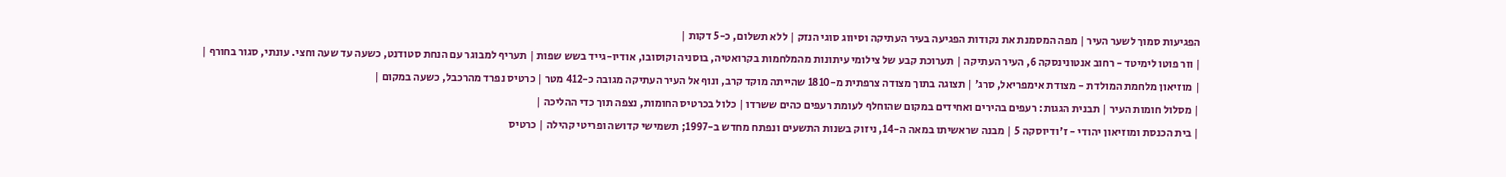הפגיעות סמוך לשער העיר | מפה המסמנת את נקודות הפגיעה בעיר העתיקה וסיווג סוגי הנזק | ללא תשלום, כ-5 דקות |
| וור פוטו לימיטד - רחוב אנטונינסקה 6, העיר העתיקה | תערוכת קבע של צילומי עיתונות מהמלחמות בקרואטיה, בוסניה וקוסובו, אודיו-גייד בשש שפות | תעריף למבוגר עם הנחת סטודנט, כשעה עד שעה וחצי. עונתי, סגור בחורף |
| מוזיאון מלחמת המולדת - מצודת אימפריאל, סרג׳ | תצוגה בתוך מצודה צרפתית מ-1810 שהייתה מוקד קרב, ונוף אל העיר העתיקה מגובה כ-412 מטר | כרטיס נפרד מהרכבל, כשעה במקום |
| מסלול חומות העיר | תבנית הגגות: רעפים בהירים ואחידים במקום שהוחלף לעומת רעפים כהים ששרדו | כלול בכרטיס החומות, נצפה תוך כדי ההליכה |
| בית הכנסת ומוזיאון יהודי - ז'ודיוסקה 5 | מבנה שראשיתו במאה ה-14, ניזוק בשנות התשעים ונפתח מחדש ב-1997; תשמישי קדושה ופריטי קהילה | כרטיס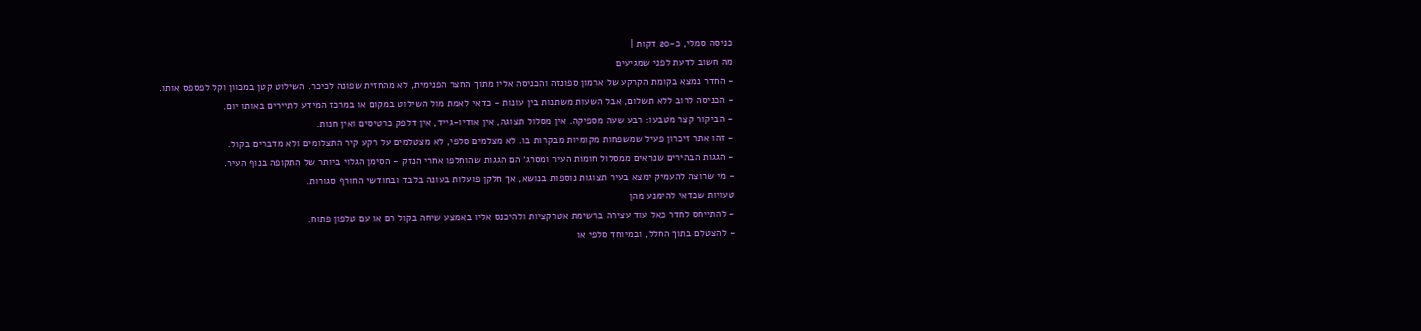כניסה סמלי, כ-20 דקות |
מה חשוב לדעת לפני שמגיעים
- החדר נמצא בקומת הקרקע של ארמון ספונזה והכניסה אליו מתוך החצר הפנימית, לא מהחזית שפונה לכיכר. השילוט קטן במכוון וקל לפספס אותו.
- הכניסה לרוב ללא תשלום, אבל השעות משתנות בין עונות - כדאי לאמת מול השילוט במקום או במרכז המידע לתיירים באותו יום.
- הביקור קצר מטבעו: רבע שעה מספיקה. אין מסלול תצוגה, אין אודיו-גייד, אין דלפק כרטיסים ואין חנות.
- זהו אתר זיכרון פעיל שמשפחות מקומיות מבקרות בו. לא מצלמים סלפי, לא מצטלמים על רקע קיר התצלומים ולא מדברים בקול.
- הגגות הבהירים שנראים ממסלול חומות העיר ומסרג׳ הם הגגות שהוחלפו אחרי הנזק - הסימן הגלוי ביותר של התקופה בנוף העיר.
- מי שרוצה להעמיק ימצא בעיר תצוגות נוספות בנושא, אך חלקן פועלות בעונה בלבד ובחודשי החורף סגורות.
טעויות שכדאי להימנע מהן
- להתייחס לחדר כאל עוד עצירה ברשימת אטרקציות ולהיכנס אליו באמצע שיחה בקול רם או עם טלפון פתוח.
- להצטלם בתוך החלל, ובמיוחד סלפי או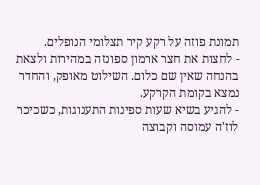תמונת פוזה על רקע קיר תצלומי הנופלים.
- לחצות את חצר ארמון ספונזה במהירות ולצאת בהנחה שאין שם כלום. השילוט מאופק, והחדר נמצא בקומת הקרקע.
- להגיע בשיא שעות ספינות התענוגות, כשכיכר לוז'ה עמוסה וקבוצה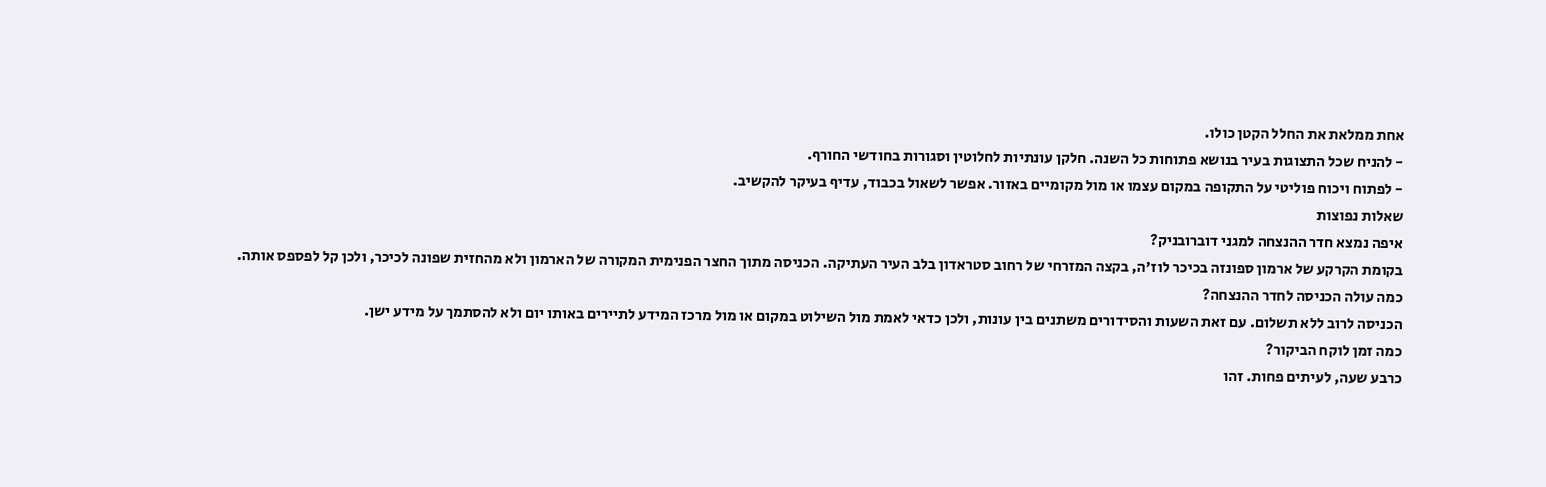אחת ממלאת את החלל הקטן כולו.
- להניח שכל התצוגות בעיר בנושא פתוחות כל השנה. חלקן עונתיות לחלוטין וסגורות בחודשי החורף.
- לפתוח ויכוח פוליטי על התקופה במקום עצמו או מול מקומיים באזור. אפשר לשאול בכבוד, עדיף בעיקר להקשיב.
שאלות נפוצות
איפה נמצא חדר ההנצחה למגני דוברובניק?
בקומת הקרקע של ארמון ספונזה בכיכר לוז'ה, בקצה המזרחי של רחוב סטראדון בלב העיר העתיקה. הכניסה מתוך החצר הפנימית המקורה של הארמון ולא מהחזית שפונה לכיכר, ולכן קל לפספס אותה.
כמה עולה הכניסה לחדר ההנצחה?
הכניסה לרוב ללא תשלום. עם זאת השעות והסידורים משתנים בין עונות, ולכן כדאי לאמת מול השילוט במקום או מול מרכז המידע לתיירים באותו יום ולא להסתמך על מידע ישן.
כמה זמן לוקח הביקור?
כרבע שעה, לעיתים פחות. זהו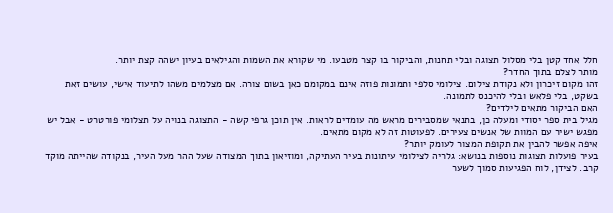חלל אחד קטן בלי מסלול תצוגה ובלי תחנות, והביקור בו קצר מטבעו. מי שקורא את השמות והגילאים בעיון ישהה קצת יותר.
מותר לצלם בתוך החדר?
זהו מקום זיכרון ולא נקודת צילום. צילומי סלפי ותמונות פוזה אינם במקומם כאן בשום צורה. אם מצלמים משהו לתיעוד אישי, עושים זאת בשקט, בלי פלאש ובלי להיכנס לתמונה.
האם הביקור מתאים לילדים?
מגיל בית ספר יסודי ומעלה כן, בתנאי שמסבירים מראש מה עומדים לראות. אין תוכן גרפי קשה - התצוגה בנויה על תצלומי פורטרט - אבל יש מפגש ישיר עם המוות של אנשים צעירים. לפעוטות זה לא מקום מתאים.
איפה אפשר להבין את תקופת המצור לעומק יותר?
בעיר פועלות תצוגות נוספות בנושא: גלריה לצילומי עיתונות בעיר העתיקה, ומוזיאון בתוך המצודה שעל ההר מעל העיר, בנקודה שהייתה מוקד קרב. לצידן, לוח הפגיעות סמוך לשער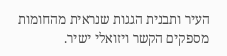העיר ותבנית הגגות שנראית מהחומות מספקים הקשר ויזואלי ישיר.